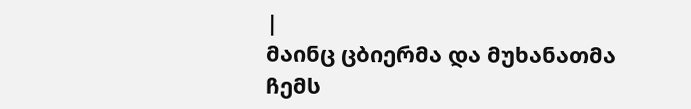|
მაინც ცბიერმა და მუხანათმა ჩემს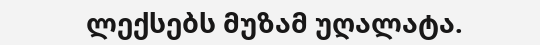ლექსებს მუზამ უღალატა.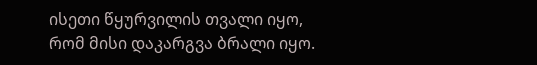ისეთი წყურვილის თვალი იყო, რომ მისი დაკარგვა ბრალი იყო.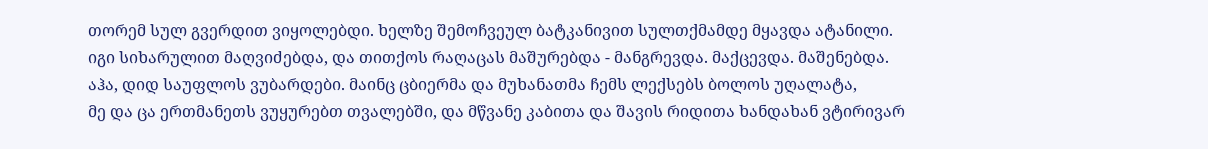თორემ სულ გვერდით ვიყოლებდი. ხელზე შემოჩვეულ ბატკანივით სულთქმამდე მყავდა ატანილი.
იგი სიხარულით მაღვიძებდა, და თითქოს რაღაცას მაშურებდა - მანგრევდა. მაქცევდა. მაშენებდა.
აჰა, დიდ საუფლოს ვუბარდები. მაინც ცბიერმა და მუხანათმა ჩემს ლექსებს ბოლოს უღალატა,
მე და ცა ერთმანეთს ვუყურებთ თვალებში, და მწვანე კაბითა და შავის რიდითა ხანდახან ვტირივარ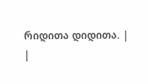რიდითა დიდითა. |
|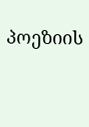პოეზიის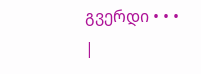გვერდი • • • |